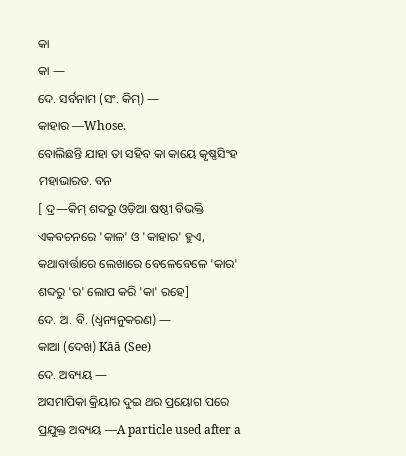କା
କା —
ଦେ. ସର୍ବନାମ (ସଂ. କିମ୍) —
କାହାର —Whose.
ବୋଲିଛନ୍ତି ଯାହା ତା ସହିବ କା କାୟେ କୃଷ୍ଣସିଂହ ମହାଭାରତ. ବନ
[ ଦ୍ର—କିମ୍ ଶବ୍ଦରୁ ଓଡ଼ିଆ ଷଷ୍ଠୀ ବିଭକ୍ତି ଏକବଚନରେ 'କାଳ' ଓ 'କାହାର' ହୁଏ, କଥାବାର୍ତ୍ତାରେ ଲେଖାରେ ବେଳେବେଳେ 'କାର' ଶବ୍ଦରୁ 'ର' ଲୋପ କରି 'କା' ରହେ]
ଦେ. ଅ. ବି. (ଧ୍ଵନ୍ୟନୁକରଣ) —
କାଆ (ଦେଖ) Kāā (See)
ଦେ. ଅବ୍ୟୟ —
ଅସମାପିକା କ୍ରିୟାର ଦୁଇ ଥର ପ୍ରୟୋଗ ପରେ ପ୍ରଯୁକ୍ତ ଅବ୍ୟୟ —A particle used after a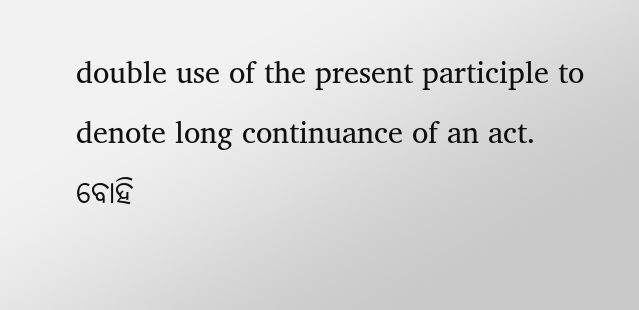double use of the present participle to denote long continuance of an act.
ବୋହି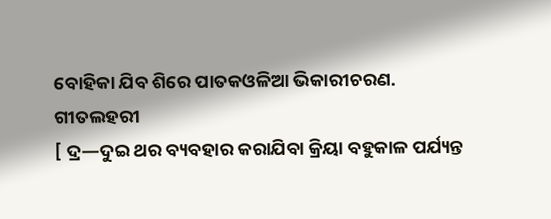ବୋହିକା ଯିବ ଶିରେ ପାତକଓଳିଆ ଭିକାରୀଚରଣ. ଗୀତଲହରୀ
[ ଦ୍ର—ଦୁଇ ଥର ବ୍ୟବହାର କରାଯିବା କ୍ରିୟା ବହୁକାଳ ପର୍ଯ୍ୟନ୍ତ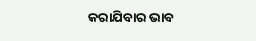କରାଯିବାର ଭାବ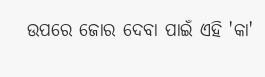ଉପରେ ଜୋର ଦେବା ପାଇଁ ଏହି 'କା'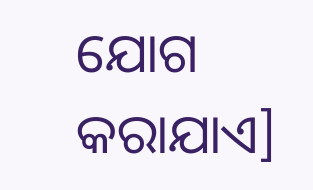ଯୋଗ କରାଯାଏ]